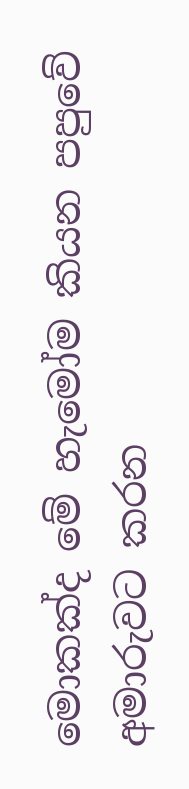මොකක්ද මේ හැමෝම කියන පපුවේ අමාරුවට කරන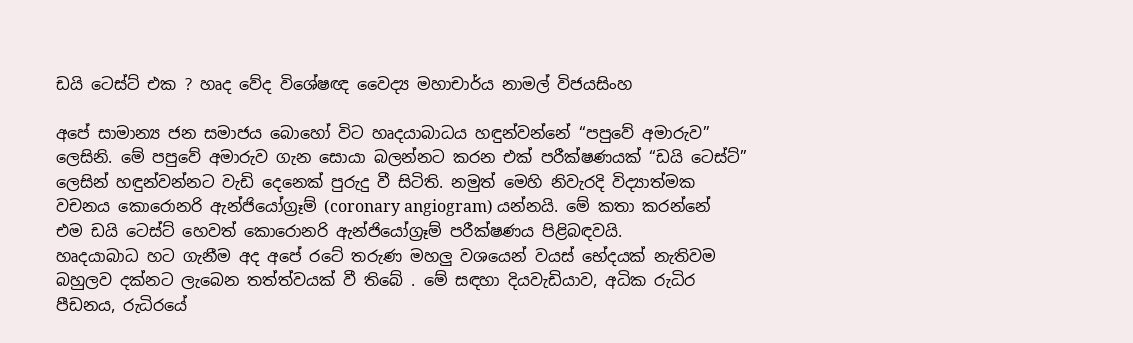ඩයි ටෙස්ට් එක ? හෘද වේද විශේෂඥ වෛද්‍ය මහාචාර්ය නාමල් විජයසිංහ

අපේ සාමාන්‍ය ජන සමාජය බොහෝ විට හෘදයාබාධය හඳුන්වන්නේ “පපුවේ අමාරුව” ලෙසිනි. මේ පපුවේ අමාරුව ගැන සොයා බලන්නට කරන එක් පරීක්ෂණයක් “ඩයි ටෙස්ට්” ලෙසින් හඳුන්වන්නට වැඩි දෙනෙක් පුරුදු වී සිටිති. නමුත් මෙහි නිවැරදි විද්‍යාත්මක වචනය කොරොනරි ඇන්ජියෝග්‍රෑම් (coronary angiogram) යන්නයි. මේ කතා කරන්නේ එම ඩයි ටෙස්ට් හෙවත් කොරොනරි ඇන්ජියෝග්‍රෑම් පරීක්ෂණය පිළිබඳවයි.
හෘදයාබාධ හට ගැනීම අද අපේ රටේ තරුණ මහලු වශයෙන් වයස් භේදයක් නැතිවම බහුලව දක්නට ලැබෙන තත්ත්වයක් වී තිබේ . මේ සඳහා දියවැඩියාව, අධික රුධිර පීඩනය, රුධිරයේ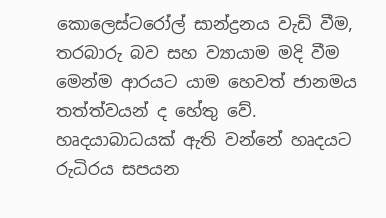කොලෙස්ටරෝල් සාන්ද්‍රනය වැඩි වීම, තරබාරු බව සහ ව්‍යායාම මදි වීම මෙන්ම ආරයට යාම හෙවත් ජානමය තත්ත්වයන් ද හේතු වේ.
හෘදයාබාධයක් ඇති වන්නේ හෘදයට රුධිරය සපයන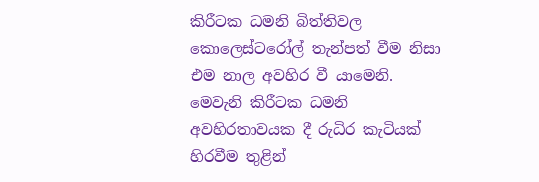කිරීටක ධමනි බිත්තිවල කොලෙස්ටරෝල් තැන්පත් වීම නිසා එම නාල අවහිර වී යාමෙනි. මෙවැනි කිරීටක ධමනි අවහිරතාවයක දී රුධිර කැටියක් හිරවීම තුළින්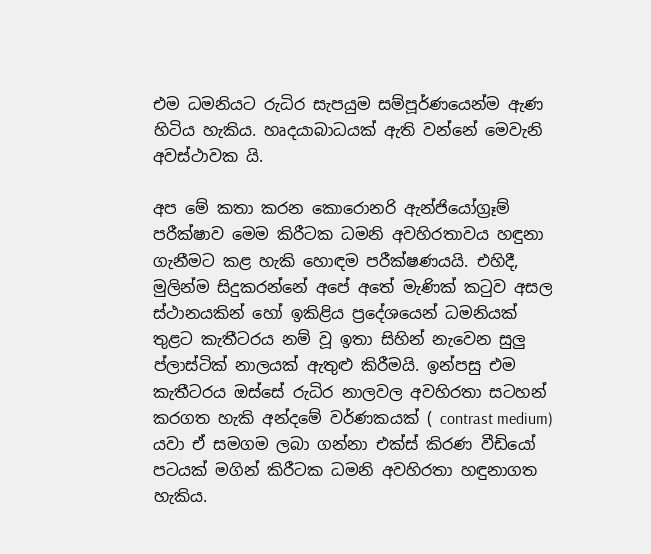එම ධමනියට රුධිර සැපයුම සම්පූර්ණයෙන්ම ඇණ හිටිය හැකිය. හෘදයාබාධයක් ඇති වන්නේ මෙවැනි අවස්ථාවක යි.

අප මේ කතා කරන කොරොනරි ඇන්ජියෝග්‍රෑම් පරීක්ෂාව මෙම කිරීටක ධමනි අවහිරතාවය හඳුනා ගැනීමට කළ හැකි හොඳම පරීක්ෂණයයි. එහිදී, මුලින්ම සිදුකරන්නේ අපේ අතේ මැණික් කටුව අසල ස්ථානයකින් හෝ ඉකිළිය ප්‍රදේශයෙන් ධමනියක් තුළට කැතීටරය නම් වූ ඉතා සිහින් නැවෙන සුලු ප්ලාස්ටික් නාලයක් ඇතුළු කිරීමයි. ඉන්පසු එම කැතීටරය ඔස්සේ රුධිර නාලවල අවහිරතා සටහන් කරගත හැකි අන්දමේ වර්ණකයක් ( contrast medium) යවා ඒ සමගම ලබා ගන්නා එක්ස් කිරණ වීඩියෝ පටයක් මගින් කිරීටක ධමනි අවහිරතා හඳුනාගත හැකිය.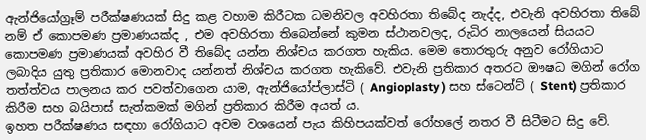ඇන්ජියෝග්‍රෑම් පරීක්ෂණයක් සිදු කළ වහාම කිරීටක ධමනිවල අවහිරතා තිබේද නැද්ද, එවැනි අවහිරතා තිබේ නම් ඒ කොපමණ ප්‍රමාණයක්ද , එම අවහිරතා තිබෙන්නේ කුමන ස්ථානවලද, රුධිර නාලයෙන් සියයට කොපමණ ප්‍රමාණයක් අවහිර වී තිබේද යන්න නිශ්චය කරගත හැකිය. මෙම තොරතුරු අනුව රෝගියාට ලබාදිය යුතු ප්‍රතිකාර මොනවාද යන්නත් නිශ්චය කරගත හැකිවේ. එවැනි ප්‍රතිකාර අතරට ඖෂධ මගින් රෝග තත්ත්වය පාලනය කර පවත්වාගෙන යාම, ඇන්ජියෝප්ලාස්ටි ( Angioplasty ) සහ ස්ටෙන්ට් ( Stent) ප්‍රතිකාර කිරීම සහ බයිපාස් සැත්කමක් මගින් ප්‍රතිකාර කිරීම අයත් ය.
ඉහත පරීක්ෂණය සඳහා රෝගියාට අවම වශයෙන් පැය කිහිපයක්වත් රෝහලේ නතර වී සිටීමට සිදු වේ.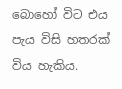බොහෝ විට එය පැය විසි හතරක් විය හැකිය.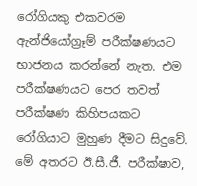රෝගියකු එකවරම ඇන්ජියෝග්‍රෑම් පරීක්ෂණයට භාජනය කරන්නේ නැත. එම පරීක්ෂණයට පෙර තවත් පරීක්ෂණ කිහිපයකට රෝගියාට මුහුණ දීමට සිදුවේ. මේ අතරට ඊ.සී.ජී. පරීක්ෂාව,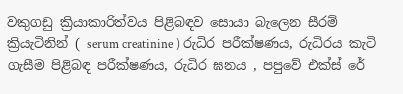වකුගඩු ක්‍රියාකාරිත්වය පිළිබඳව සොයා බැලෙන සීරම් ක්‍රියැටිනින් ( serum creatinine ) රුධිර පරීක්ෂණය, රුධිරය කැටි ගැසීම පිළිබඳ පරීක්ෂණය, රුධිර ඝනය , පපුවේ එක්ස් රේ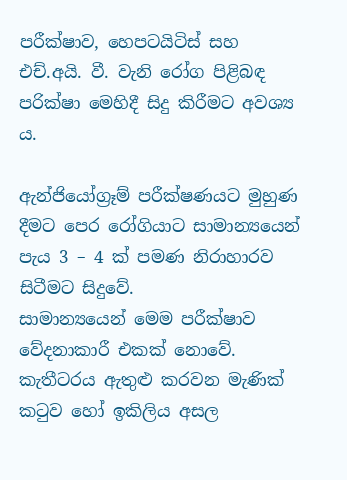පරීක්ෂාව, හෙපටයිටිස් සහ එච්.අයි. වී. වැනි රෝග පිළිබඳ පරික්ෂා මෙහිදී සිදු කිරීමට අවශ්‍ය ය.

ඇන්ජියෝග්‍රෑම් පරීක්ෂණයට මුහුණ දීමට පෙර රෝගියාට සාමාන්‍යයෙන් පැය 3 – 4 ක් පමණ නිරාහාරව සිටීමට සිදුවේ.
සාමාන්‍යයෙන් මෙම පරීක්ෂාව වේදනාකාරී එකක් නොවේ. කැතීටරය ඇතුළු කරවන මැණික් කටුව හෝ ඉකිලිය අසල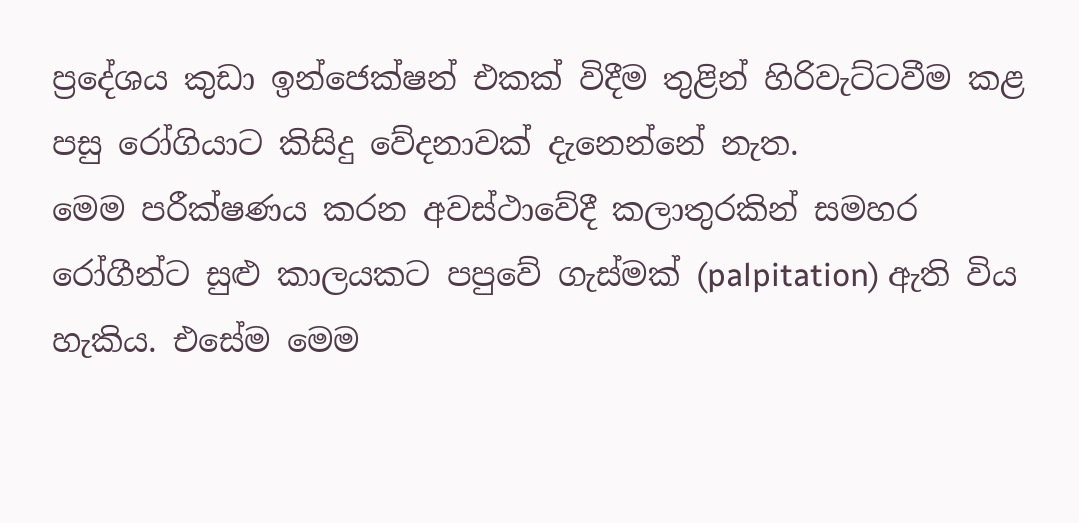ප්‍රදේශය කුඩා ඉන්ජෙක්ෂන් එකක් විදීම තුළින් හිරිවැට්ටවීම කළ පසු රෝගියාට කිසිදු වේදනාවක් දැනෙන්නේ නැත.
මෙම පරීක්ෂණය කරන අවස්ථාවේදී කලාතුරකින් සමහර රෝගීන්ට සුළු කාලයකට පපුවේ ගැස්මක් (palpitation) ඇති විය හැකිය. එසේම මෙම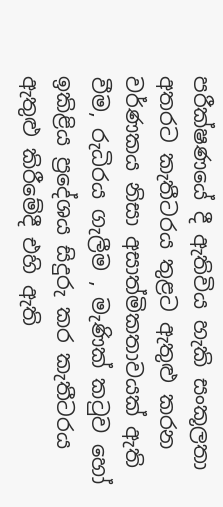පරීක්ෂණයේ දී ඇතිවිය හැකි සංකූලතා අතරට කැතීටරය තුළට ඇතුළු කරන වර්ණකය නිසා අසාත්මිකතාවයක් ඇති වීම, රුධිරය ගැලීම , මැණික් කටුව හෝ ඉකිළිය ප්‍රදේශය සිදුරු කර කැතීටරය ඇතුළු කිරීමේදී එහි ඇති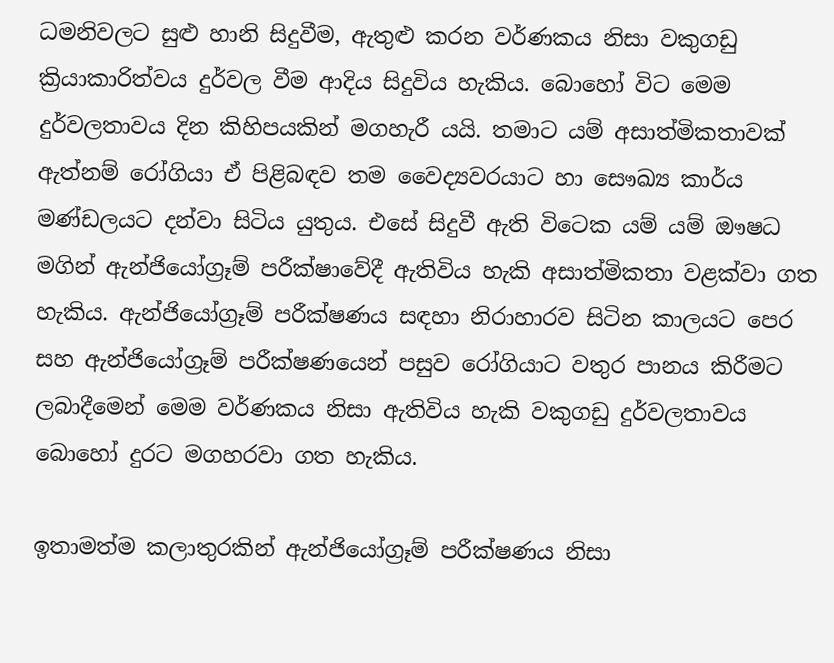ධමනිවලට සුළු හානි සිදුවීම, ඇතුළු කරන වර්ණකය නිසා වකුගඩු ක්‍රියාකාරිත්වය දුර්වල වීම ආදිය සිදුවිය හැකිය. බොහෝ විට මෙම දුර්වලතාවය දින කිහිපයකින් මගහැරී යයි. තමාට යම් අසාත්මිකතාවක් ඇත්නම් රෝගියා ඒ පිළිබඳව තම වෛද්‍යවරයාට හා සෞඛ්‍ය කාර්ය මණ්ඩලයට දන්වා සිටිය යුතුය. එසේ සිදුවී ඇති විටෙක යම් යම් ඖෂධ මගින් ඇන්ජියෝග්‍රෑම් පරීක්ෂාවේදී ඇතිවිය හැකි අසාත්මිකතා වළක්වා ගත හැකිය. ඇන්ජියෝග්‍රෑම් පරීක්ෂණය සඳහා නිරාහාරව සිටින කාලයට පෙර සහ ඇන්ජියෝග්‍රෑම් පරීක්ෂණයෙන් පසුව රෝගියාට වතුර පානය කිරීමට ලබාදීමෙන් මෙම වර්ණකය නිසා ඇතිවිය හැකි වකුගඩු දුර්වලතාවය බොහෝ දුරට මගහරවා ගත හැකිය.

ඉතාමත්ම කලාතුරකින් ඇන්ජියෝග්‍රෑම් පරීක්ෂණය නිසා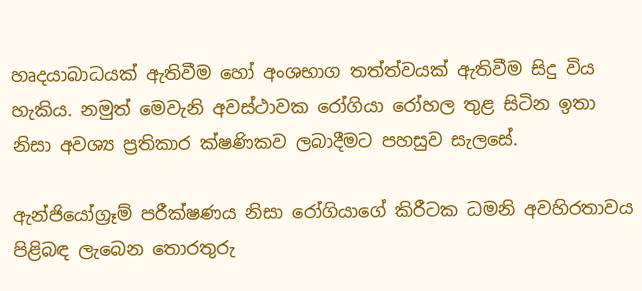හෘදයාබාධයක් ඇතිවීම හෝ අංශභාග තත්ත්වයක් ඇතිවීම සිදු විය හැකිය. නමුත් මෙවැනි අවස්ථාවක රෝගියා රෝහල තුළ සිටින ඉතා නිසා අවශ්‍ය ප්‍රතිකාර ක්ෂණිකව ලබාදීමට පහසුව සැලසේ.

ඇන්ජියෝග්‍රෑම් පරීක්ෂණය නිසා රෝගියාගේ කිරීටක ධමනි අවහිරතාවය පිළිබඳ ලැබෙන තොරතුරු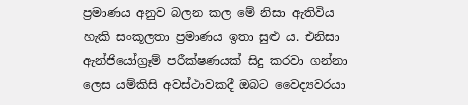ප්‍රමාණය අනුව බලන කල මේ නිසා ඇතිවිය හැකි සංකූලතා ප්‍රමාණය ඉතා සුළු ය. එනිසා ඇන්ජියෝග්‍රෑම් පරීක්ෂණයක් සිදු කරවා ගන්නා ලෙස යම්කිසි අවස්ථාවකදී ඔබට වෛද්‍යවරයා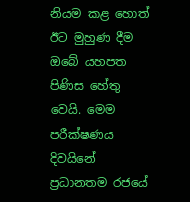නියම කළ හොත් ඊට මුහුණ දීම ඔබේ යහපත පිණිස හේතු වෙයි. මෙම පරීක්ෂණය දිවයිනේ ප්‍රධානතම රජයේ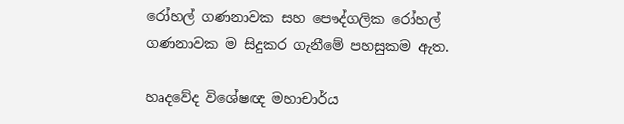රෝහල් ගණනාවක සහ පෞද්ගලික රෝහල් ගණනාවක ම සිදුකර ගැනීමේ පහසුකම ඇත.

හෘදවේද විශේෂඥ මහාචාර්ය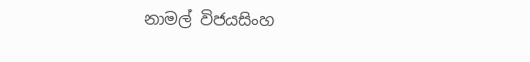නාමල් විජයසිංහ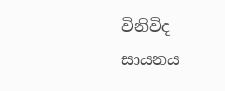විනිවිද සායනය